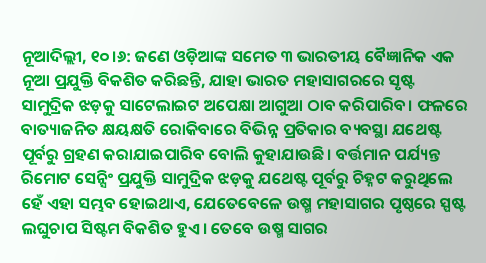ନୂଆଦିଲ୍ଲୀ, ୧୦।୬: ଜଣେ ଓଡ଼ିଆଙ୍କ ସମେତ ୩ ଭାରତୀୟ ବୈଜ୍ଞାନିକ ଏକ ନୂଆ ପ୍ରଯୁକ୍ତି ବିକଶିତ କରିଛନ୍ତି, ଯାହା ଭାରତ ମହାସାଗରରେ ସୃଷ୍ଟ ସାମୁଦ୍ରିକ ଝଡ଼କୁ ସାଟେଲାଇଟ ଅପେକ୍ଷା ଆଗୁଆ ଠାବ କରିପାରିବ। ଫଳରେ ବାତ୍ୟାଜନିତ କ୍ଷୟକ୍ଷତି ରୋକିବାରେ ବିଭିନ୍ନ ପ୍ରତିକାର ବ୍ୟବସ୍ଥା ଯଥେଷ୍ଟ ପୂର୍ବରୁ ଗ୍ରହଣ କରାଯାଇପାରିବ ବୋଲି କୁହାଯାଉଛି। ବର୍ତ୍ତମାନ ପର୍ଯ୍ୟନ୍ତ ରିମୋଟ ସେନ୍ସିଂ ପ୍ରଯୁକ୍ତି ସାମୁଦ୍ରିକ ଝଡ଼କୁ ଯଥେଷ୍ଟ ପୂର୍ବରୁ ଚିହ୍ନଟ କରୁଥିଲେ ହେଁ ଏହା ସମ୍ଭବ ହୋଇଥାଏ, ଯେତେବେଳେ ଉଷ୍ମ ମହାସାଗର ପୃଷ୍ଠରେ ସ୍ପଷ୍ଟ ଲଘୁଚାପ ସିଷ୍ଟମ ବିକଶିତ ହୁଏ। ତେବେ ଉଷ୍ମ ସାଗର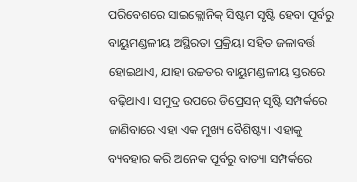ପରିବେଶରେ ସାଇକ୍ଲୋନିକ୍ ସିଷ୍ଟମ ସୃଷ୍ଟି ହେବା ପୂର୍ବରୁ ବାୟୁମଣ୍ଡଳୀୟ ଅସ୍ଥିରତା ପ୍ରକ୍ରିୟା ସହିତ ଜଳାବର୍ତ୍ତ ହୋଇଥାଏ, ଯାହା ଉଚ୍ଚତର ବାୟୁମଣ୍ଡଳୀୟ ସ୍ତରରେ ବଢ଼ିଥାଏ। ସମୁଦ୍ର ଉପରେ ଡିପ୍ରେସନ୍ ସୃଷ୍ଟି ସମ୍ପର୍କରେ ଜାଣିବାରେ ଏହା ଏକ ମୁଖ୍ୟ ବୈଶିଷ୍ଟ୍ୟ। ଏହାକୁ ବ୍ୟବହାର କରି ଅନେକ ପୂର୍ବରୁ ବାତ୍ୟା ସମ୍ପର୍କରେ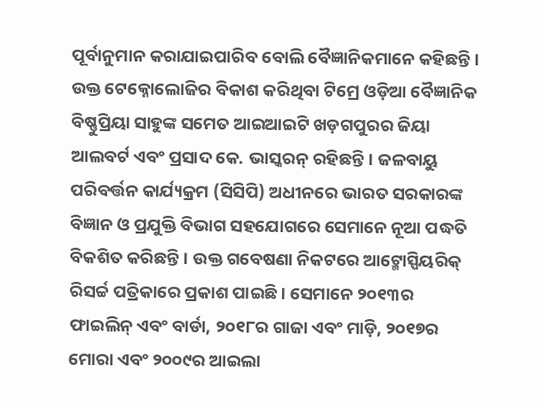ପୂର୍ବାନୁମାନ କରାଯାଇପାରିବ ବୋଲି ବୈଜ୍ଞାନିକମାନେ କହିଛନ୍ତି। ଉକ୍ତ ଟେକ୍ନୋଲୋଜିର ବିକାଶ କରିଥିବା ଟିମ୍ରେ ଓଡ଼ିଆ ବୈଜ୍ଞାନିକ ବିଷ୍ଣୁପ୍ରିୟା ସାହୁଙ୍କ ସମେତ ଆଇଆଇଟି ଖଡ଼ଗପୁରର ଜିୟା ଆଲବର୍ଟ ଏବଂ ପ୍ରସାଦ କେ. ଭାସ୍କରନ୍ ରହିଛନ୍ତି। ଜଳବାୟୁ ପରିବର୍ତ୍ତନ କାର୍ଯ୍ୟକ୍ରମ (ସିସିପି) ଅଧୀନରେ ଭାରତ ସରକାରଙ୍କ ବିଜ୍ଞାନ ଓ ପ୍ରଯୁକ୍ତି ବିଭାଗ ସହଯୋଗରେ ସେମାନେ ନୂଆ ପଦ୍ଧତି ବିକଶିତ କରିଛନ୍ତି। ଉକ୍ତ ଗବେଷଣା ନିକଟରେ ଆଟ୍ମୋସ୍ପିୟରିକ୍ ରିସର୍ଚ୍ଚ ପତ୍ରିକାରେ ପ୍ରକାଶ ପାଇଛି। ସେମାନେ ୨୦୧୩ର ଫାଇଲିନ୍ ଏବଂ ବାର୍ଡା, ୨୦୧୮ର ଗାଜା ଏବଂ ମାଡ଼ି, ୨୦୧୭ର ମୋରା ଏବଂ ୨୦୦୯ର ଆଇଲା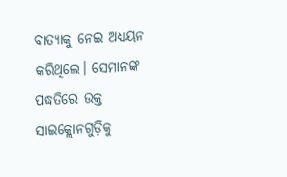ବାତ୍ୟାକୁ ନେଇ ଅଧ୍ୟୟନ କରିଥିଲେ। ସେମାନଙ୍କ ପଦ୍ଧତିରେ ଉକ୍ତ ସାଇକ୍ଲୋନଗୁଡ଼ିକୁ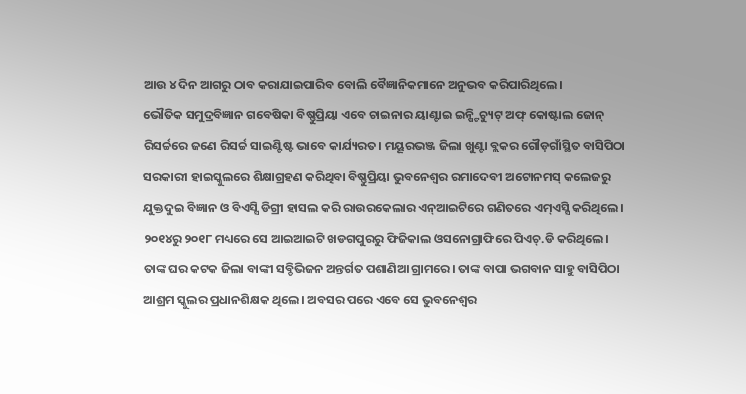ଆଉ ୪ ଦିନ ଆଗରୁ ଠାବ କରାଯାଇପାରିବ ବୋଲି ବୈଜ୍ଞାନିକମାନେ ଅନୁଭବ କରିପାରିଥିଲେ।
ଭୌତିକ ସମୁଦ୍ରବିଜ୍ଞାନ ଗବେଷିକା ବିଷ୍ଣୁପ୍ରିୟା ଏବେ ଚାଇନାର ୟାଣ୍ଟାଇ ଇନ୍ଷ୍ଟିଚ୍ୟୁଟ୍ ଅଫ୍ କୋଷ୍ଟାଲ ଜୋନ୍ ରିସର୍ଚ୍ଚରେ ଜଣେ ରିସର୍ଚ୍ଚ ସାଇଣ୍ଟିଷ୍ଟ ଭାବେ କାର୍ଯ୍ୟରତ। ମୟୂରଭଞ୍ଜ ଜିଲା ଖୁଣ୍ଟା ବ୍ଲକର ଗୌଡ଼ଗାଁସ୍ଥିତ ବାସିପିଠା ସରକାରୀ ହାଇସ୍କୁଲରେ ଶିକ୍ଷାଗ୍ରହଣ କରିଥିବା ବିଷ୍ଣୁପ୍ରିୟା ଭୁବନେଶ୍ୱର ରମାଦେବୀ ଅଟୋନମସ୍ କଲେଜରୁ ଯୁକ୍ତଦୁଇ ବିଜ୍ଞାନ ଓ ବିଏସ୍ସି ଡିଗ୍ରୀ ହାସଲ କରି ରାଉରକେଲାର ଏନ୍ଆଇଟିରେ ଗଣିତରେ ଏମ୍ଏସ୍ସି କରିଥିଲେ। ୨୦୧୪ରୁ ୨୦୧୮ ମଧ୍ୟରେ ସେ ଆଇଆଇଟି ଖଡଗପୁରରୁ ଫିଜିକାଲ ଓସନୋଗ୍ରାଫିରେ ପିଏଚ୍.ଡି କରିଥିଲେ। ତାଙ୍କ ଘର କଟକ ଜିଲା ବାଙ୍କୀ ସବ୍ଡିଭିଜନ ଅନ୍ତର୍ଗତ ପଶାଣିଆ ଗ୍ରାମରେ। ତାଙ୍କ ବାପା ଭଗବାନ ସାହୁ ବାସିପିଠା ଆଶ୍ରମ ସ୍କୁଲର ପ୍ରଧାନଶିକ୍ଷକ ଥିଲେ। ଅବସର ପରେ ଏବେ ସେ ଭୁବନେଶ୍ୱର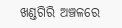ଖଣ୍ଡଗିରି ଅଞ୍ଚଳରେ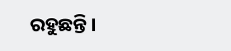ରହୁଛନ୍ତି।